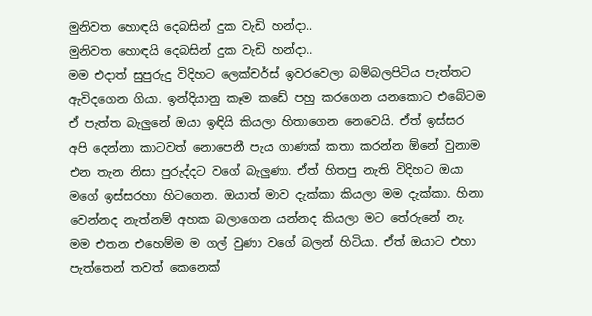මුනිවත හොඳයි දෙබසින් දුක වැඩි හන්දා..
මුනිවත හොඳයි දෙබසින් දුක වැඩි හන්දා..
මම එදාත් සුපුරුදු විදිහට ලෙක්චර්ස් ඉවරවෙලා බම්බලපිටිය පැත්තට ඇවිදගෙන ගියා. ඉන්දියානු කෑම කඩේ පහු කරගෙන යනකොට එබේටම ඒ පැත්ත බැලුනේ ඔයා ඉඳියි කියලා හිතාගෙන නෙවෙයි. ඒත් ඉස්සර අපි දෙන්නා කාටවත් නොපෙනී පැය ගාණක් කතා කරන්න ඕනේ වුනාම එන තැන නිසා පුරුද්දට වගේ බැලුණා. ඒත් හිතපු නැති විදිහට ඔයා මගේ ඉස්සරහා හිටගෙන. ඔයාත් මාව දැක්කා කියලා මම දැක්කා. හිනා වෙන්නද නැත්නම් අහක බලාගෙන යන්නද කියලා මට තේරුනේ නැ. මම එතන එහෙම්ම ම ගල් වුණා වගේ බලන් හිටියා. ඒත් ඔයාට එහා පැත්තෙන් තවත් කෙනෙක්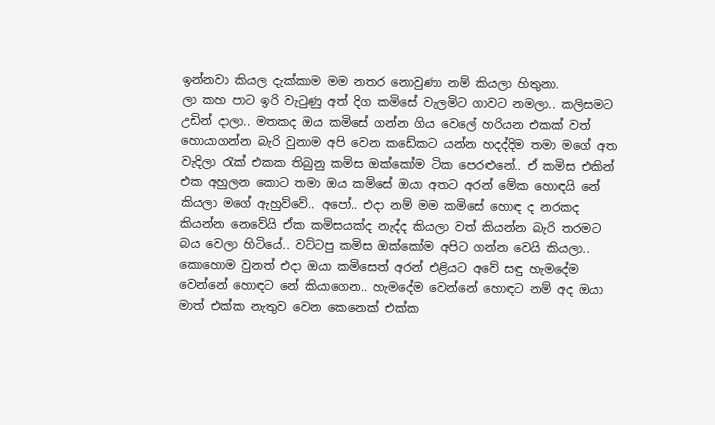ඉන්නවා කියල දැක්කාම මම නතර නොවුණා නම් කියලා හිතුනා.
ලා කහ පාට ඉරි වැටුණු අත් දිග කමිසේ වැලමිට ගාවට නමලා.. කලිසමට උඩින් දාලා.. මතකද ඔය කමිසේ ගන්න ගිය වෙලේ හරියන එකක් වත් හොයාගන්න බැරි වුනාම අපි වෙන කඩේකට යන්න හදද්දිම තමා මගේ අත වැදිලා රැක් එකක තිබුනු කමිස ඔක්කෝම ටික පෙරළුනේ.. ඒ කමිස එකින් එක අහුලන කොට තමා ඔය කමිසේ ඔයා අතට අරන් මේක හොඳයි නේ කියලා මගේ ඇහුව්වේ.. අපෝ.. එදා නම් මම කමිසේ හොඳ ද නරකද කියන්න නෙවේයි ඒක කමිසයක්ද නැද්ද කියලා වත් කියන්න බැරි තරමට බය වෙලා හිටියේ.. වට්ටපු කමිස ඔක්කෝම අපිට ගන්න වෙයි කියලා.. කොහොම වුනත් එදා ඔයා කමිසෙත් අරන් එළියට අවේ සඳු හැමදේම වෙන්නේ හොඳට නේ කියාගෙන.. හැමදේම වෙන්නේ හොඳට නම් අද ඔයා මාත් එක්ක නැතුව වෙන කෙනෙක් එක්ක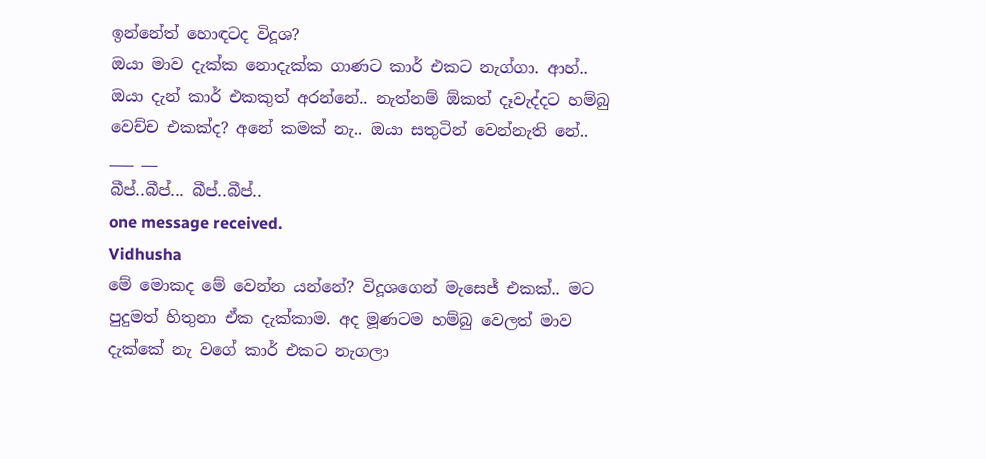ඉන්නේත් හොඳටද විදූශ?
ඔයා මාව දැක්ක නොදැක්ක ගාණට කාර් එකට නැග්ගා. ආහ්.. ඔයා දැන් කාර් එකකුත් අරන්නේ.. නැත්නම් ඕකත් දෑවැද්දට හම්බු වෙච්ච එකක්ද? අනේ කමක් නැ.. ඔයා සතුටින් වෙන්නැති නේ..
___ __
බීප්..බීප්... බීප්..බීප්..
one message received.
Vidhusha
මේ මොකද මේ වෙන්න යන්නේ? විදූශගෙන් මැසෙජ් එකක්.. මට පුදුමත් හිතුනා ඒක දැක්කාම. අද මූණටම හම්බු වෙලත් මාව දැක්කේ නැ වගේ කාර් එකට නැගලා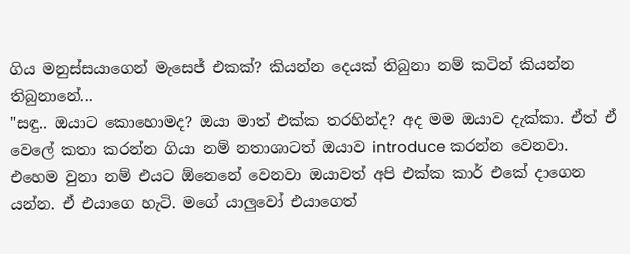ගිය මනුස්සයාගෙන් මැසෙජ් එකක්? කියන්න දෙයක් තිබුනා නම් කටින් කියන්න තිබුනානේ...
"සඳු.. ඔයාට කොහොමද? ඔයා මාත් එක්ක තරහින්ද? අද මම ඔයාව දැක්කා. ඒත් ඒ වෙලේ කතා කරන්න ගියා නම් නතාශාටත් ඔයාව introduce කරන්න වෙනවා. එහෙම වුනා නම් එයට ඕනෙනේ වෙනවා ඔයාවත් අපි එක්ක කාර් එකේ දාගෙන යන්න. ඒ එයාගෙ හැටි. මගේ යාලුවෝ එයාගෙත්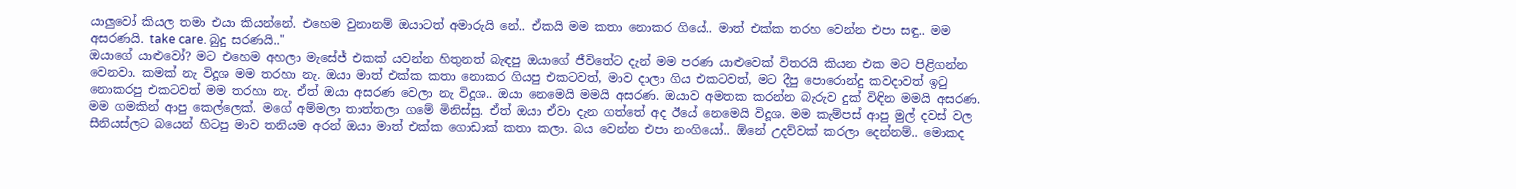යාලුවෝ කියල තමා එයා කියන්නේ. එහෙම වුනානම් ඔයාටත් අමාරුයි නේ.. ඒකයි මම කතා නොකර ගියේ.. මාත් එක්ක තරහ වෙන්න එපා සඳු.. මම අසරණයි. take care. බුදු සරණයි.."
ඔයාගේ යාළුවෝ? මට එහෙම අහලා මැසේජ් එකක් යවන්න හිතුනත් බැඳපු ඔයාගේ ජීවිතේට දැන් මම පරණ යාළුවෙක් විතරයි කියන එක මට පිළිගන්න වෙනවා. කමක් නැ විදූශ මම තරහා නැ. ඔයා මාත් එක්ක කතා නොකර ගියපු එකටවත්, මාව දාලා ගිය එකටවත්, මට දීපු පොරොන්දු කවදාවත් ඉටු නොකරපු එකටවත් මම තරහා නැ. ඒත් ඔයා අසරණ වෙලා නැ විදූශ.. ඔයා නෙමෙයි මමයි අසරණ. ඔයාව අමතක කරන්න බැරුව දුක් විඳින මමයි අසරණ.
මම ගමකින් ආපු කෙල්ලෙක්. මගේ අම්මලා තාත්තලා ගමේ මිනිස්සු. ඒත් ඔයා ඒවා දැන ගත්තේ අද ඊයේ නෙමෙයි විදූශ. මම කැම්පස් ආපු මුල් දවස් වල සීනියස්ලට බයෙන් හිටපු මාව තනියම අරන් ඔයා මාත් එක්ක ගොඩාක් කතා කලා. බය වෙන්න එපා නංගියෝ.. ඕනේ උදව්වක් කරලා දෙන්නම්.. මොකද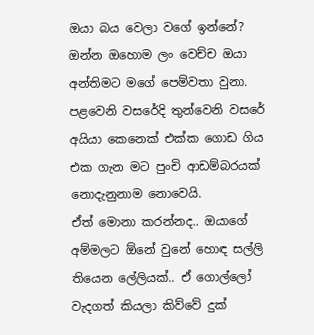ඔයා බය වෙලා වගේ ඉන්නේ? ඔන්න ඔහොම ලං වෙච්ච ඔයා අන්තිමට මගේ පෙම්වතා වුනා. පළවෙනි වසරේදි තුන්වෙනි වසරේ අයියා කෙනෙක් එක්ක ගොඩ ගිය එක ගැන මට පුංචි ආඩම්බරයක් නොදැනුනාම නොවෙයි.
ඒත් මොනා කරන්නද.. ඔයාගේ අම්මලට ඕනේ වුනේ හොඳ සල්ලි තියෙන ලේලියක්.. ඒ ගොල්ලෝ වැදගත් කියලා කිව්වේ දුක්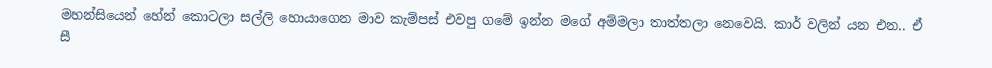මහන්සියෙන් හේන් කොටලා සල්ලි හොයාගෙන මාව කැම්පස් එවපු ගමේ ඉන්න මගේ අම්මලා තාත්තලා නෙවෙයි. කාර් වලින් යන එන.. ඒ සී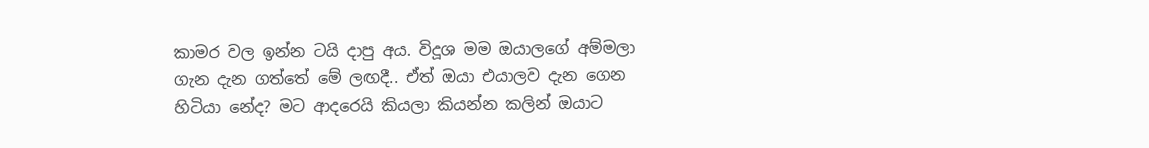කාමර වල ඉන්න ටයි දාපු අය. විදූශ මම ඔයාලගේ අම්මලා ගැන දැන ගත්තේ මේ ලඟදී.. ඒත් ඔයා එයාලව දැන ගෙන හිටියා නේද? මට ආදරෙයි කියලා කියන්න කලින් ඔයාට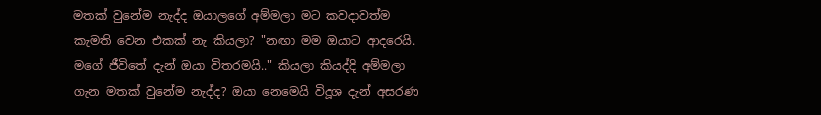මතක් වුනේම නැද්ද ඔයාලගේ අම්මලා මට කවදාවත්ම කැමති වෙන එකක් නැ කියලා? "නඟා මම ඔයාට ආදරෙයි. මගේ ජීවිතේ දැන් ඔයා විතරමයි.." කියලා කියද්දි අම්මලා ගැන මතක් වුනේම නැද්ද? ඔයා නෙමෙයි විදූශ දැන් අසරණ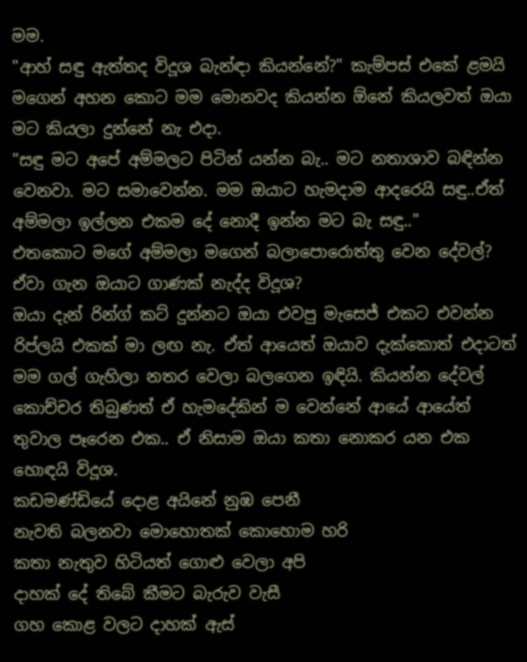මම.
"ආහ් සඳු ඇත්තද විදූශ බැන්ඳා කියන්නේ?" කැම්පස් එකේ ළමයි මගෙන් අහන කොට මම මොනවද කියන්න ඕනේ කියලවත් ඔයා මට කියලා දුන්නේ නැ එදා.
"සඳු මට අපේ අම්මලට පිටින් යන්න බැ.. මට නතාශාව බඳින්න වෙනවා. මට සමාවෙන්න. මම ඔයාට හැමදාම ආදරෙයි සඳු..ඒත් අම්මලා ඉල්ලන එකම දේ නොදී ඉන්න මට බැ සඳු.."
එතකොට මගේ අම්මලා මගෙන් බලාපොරොත්තු වෙන දේවල්? ඒවා ගැන ඔයාට ගාණක් නැද්ද විදූශ?
ඔයා දැන් රින්ග් කට් දුන්නට ඔයා එවපු මැසෙජ් එකට එවන්න රිප්ලයි එකක් මා ලඟ නැ. ඒත් ආයෙත් ඔයාව දැක්කොත් එදාටත් මම ගල් ගැහිලා නතර වෙලා බලගෙන ඉඳියි. කියන්න දේවල් කොච්චර තිබුණත් ඒ හැමදේකින් ම වෙන්නේ ආයේ ආයේත් තුවාල පෑරෙන එක.. ඒ නිසාම ඔයා කතා නොකර යන එක හොඳයි විදූශ.
කඩමණ්ඩියේ දොළ අයිනේ නුඹ පෙනී
නැවති බලනවා මොහොතක් කොහොම හරි
කතා නැතුව හිටියත් ගොළු වෙලා අපි
දාහක් දේ තිබේ කීමට බැරුව වැසී
ගහ කොළ වලට දාහක් ඇස්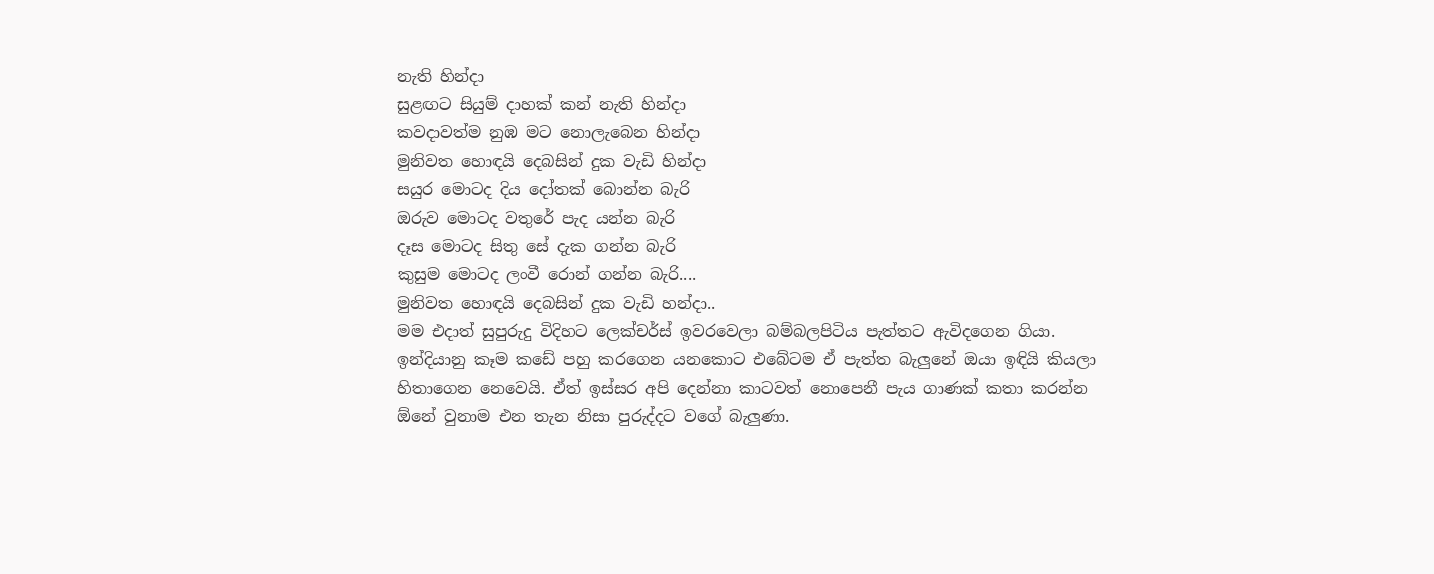නැති හින්දා
සුළඟට සියුම් දාහක් කන් නැති හින්දා
කවදාවත්ම නුඹ මට නොලැබෙන හින්දා
මුනිවත හොඳයි දෙබසින් දුක වැඩි හින්දා
සයුර මොටද දිය දෝතක් බොන්න බැරි
ඔරුව මොටද වතුරේ පැද යන්න බැරි
දෑස මොටද සිතු සේ දැක ගන්න බැරි
කුසුම මොටද ලංවී රොන් ගන්න බැරි....
මුනිවත හොඳයි දෙබසින් දුක වැඩි හන්දා..
මම එදාත් සුපුරුදු විදිහට ලෙක්චර්ස් ඉවරවෙලා බම්බලපිටිය පැත්තට ඇවිදගෙන ගියා. ඉන්දියානු කෑම කඩේ පහු කරගෙන යනකොට එබේටම ඒ පැත්ත බැලුනේ ඔයා ඉඳියි කියලා හිතාගෙන නෙවෙයි. ඒත් ඉස්සර අපි දෙන්නා කාටවත් නොපෙනී පැය ගාණක් කතා කරන්න ඕනේ වුනාම එන තැන නිසා පුරුද්දට වගේ බැලුණා.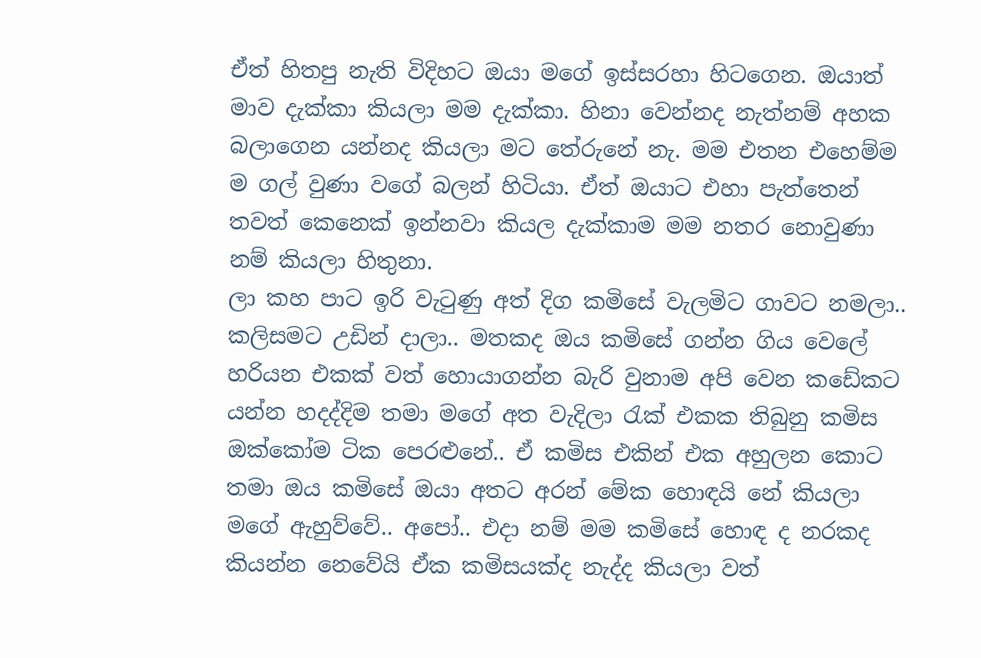ඒත් හිතපු නැති විදිහට ඔයා මගේ ඉස්සරහා හිටගෙන. ඔයාත් මාව දැක්කා කියලා මම දැක්කා. හිනා වෙන්නද නැත්නම් අහක බලාගෙන යන්නද කියලා මට තේරුනේ නැ. මම එතන එහෙම්ම ම ගල් වුණා වගේ බලන් හිටියා. ඒත් ඔයාට එහා පැත්තෙන් තවත් කෙනෙක් ඉන්නවා කියල දැක්කාම මම නතර නොවුණා නම් කියලා හිතුනා.
ලා කහ පාට ඉරි වැටුණු අත් දිග කමිසේ වැලමිට ගාවට නමලා.. කලිසමට උඩින් දාලා.. මතකද ඔය කමිසේ ගන්න ගිය වෙලේ හරියන එකක් වත් හොයාගන්න බැරි වුනාම අපි වෙන කඩේකට යන්න හදද්දිම තමා මගේ අත වැදිලා රැක් එකක තිබුනු කමිස ඔක්කෝම ටික පෙරළුනේ.. ඒ කමිස එකින් එක අහුලන කොට තමා ඔය කමිසේ ඔයා අතට අරන් මේක හොඳයි නේ කියලා මගේ ඇහුව්වේ.. අපෝ.. එදා නම් මම කමිසේ හොඳ ද නරකද කියන්න නෙවේයි ඒක කමිසයක්ද නැද්ද කියලා වත්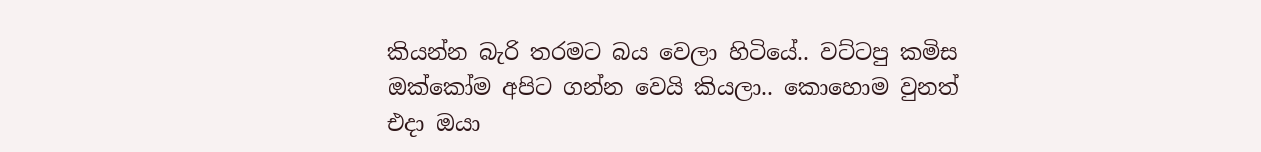කියන්න බැරි තරමට බය වෙලා හිටියේ.. වට්ටපු කමිස ඔක්කෝම අපිට ගන්න වෙයි කියලා.. කොහොම වුනත් එදා ඔයා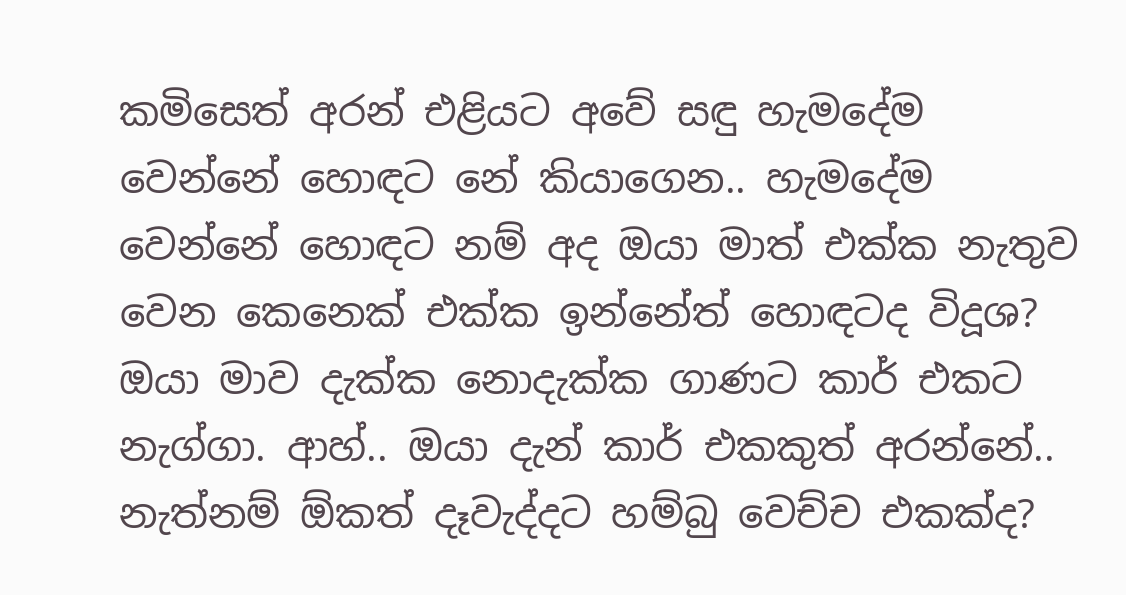කමිසෙත් අරන් එළියට අවේ සඳු හැමදේම වෙන්නේ හොඳට නේ කියාගෙන.. හැමදේම වෙන්නේ හොඳට නම් අද ඔයා මාත් එක්ක නැතුව වෙන කෙනෙක් එක්ක ඉන්නේත් හොඳටද විදූශ?
ඔයා මාව දැක්ක නොදැක්ක ගාණට කාර් එකට නැග්ගා. ආහ්.. ඔයා දැන් කාර් එකකුත් අරන්නේ.. නැත්නම් ඕකත් දෑවැද්දට හම්බු වෙච්ච එකක්ද?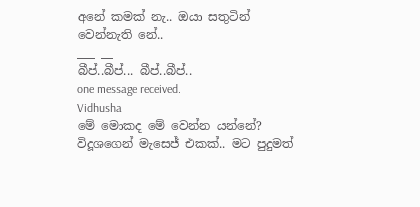අනේ කමක් නැ.. ඔයා සතුටින් වෙන්නැති නේ..
___ __
බීප්..බීප්... බීප්..බීප්..
one message received.
Vidhusha
මේ මොකද මේ වෙන්න යන්නේ? විදූශගෙන් මැසෙජ් එකක්.. මට පුදුමත්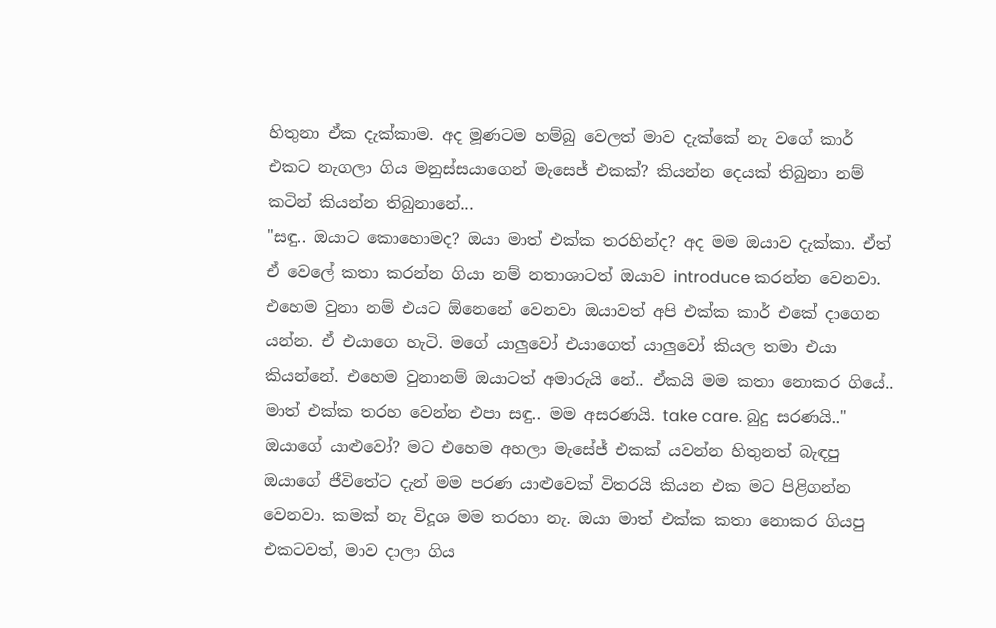හිතුනා ඒක දැක්කාම. අද මූණටම හම්බු වෙලත් මාව දැක්කේ නැ වගේ කාර් එකට නැගලා ගිය මනුස්සයාගෙන් මැසෙජ් එකක්? කියන්න දෙයක් තිබුනා නම් කටින් කියන්න තිබුනානේ...
"සඳු.. ඔයාට කොහොමද? ඔයා මාත් එක්ක තරහින්ද? අද මම ඔයාව දැක්කා. ඒත් ඒ වෙලේ කතා කරන්න ගියා නම් නතාශාටත් ඔයාව introduce කරන්න වෙනවා. එහෙම වුනා නම් එයට ඕනෙනේ වෙනවා ඔයාවත් අපි එක්ක කාර් එකේ දාගෙන යන්න. ඒ එයාගෙ හැටි. මගේ යාලුවෝ එයාගෙත් යාලුවෝ කියල තමා එයා කියන්නේ. එහෙම වුනානම් ඔයාටත් අමාරුයි නේ.. ඒකයි මම කතා නොකර ගියේ.. මාත් එක්ක තරහ වෙන්න එපා සඳු.. මම අසරණයි. take care. බුදු සරණයි.."
ඔයාගේ යාළුවෝ? මට එහෙම අහලා මැසේජ් එකක් යවන්න හිතුනත් බැඳපු ඔයාගේ ජීවිතේට දැන් මම පරණ යාළුවෙක් විතරයි කියන එක මට පිළිගන්න වෙනවා. කමක් නැ විදූශ මම තරහා නැ. ඔයා මාත් එක්ක කතා නොකර ගියපු එකටවත්, මාව දාලා ගිය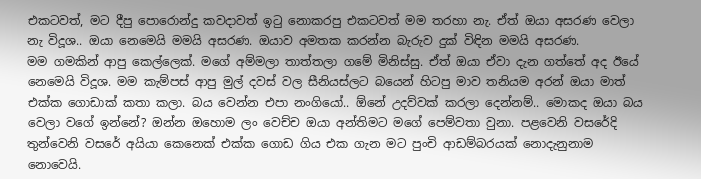එකටවත්, මට දීපු පොරොන්දු කවදාවත් ඉටු නොකරපු එකටවත් මම තරහා නැ. ඒත් ඔයා අසරණ වෙලා නැ විදූශ.. ඔයා නෙමෙයි මමයි අසරණ. ඔයාව අමතක කරන්න බැරුව දුක් විඳින මමයි අසරණ.
මම ගමකින් ආපු කෙල්ලෙක්. මගේ අම්මලා තාත්තලා ගමේ මිනිස්සු. ඒත් ඔයා ඒවා දැන ගත්තේ අද ඊයේ නෙමෙයි විදූශ. මම කැම්පස් ආපු මුල් දවස් වල සීනියස්ලට බයෙන් හිටපු මාව තනියම අරන් ඔයා මාත් එක්ක ගොඩාක් කතා කලා. බය වෙන්න එපා නංගියෝ.. ඕනේ උදව්වක් කරලා දෙන්නම්.. මොකද ඔයා බය වෙලා වගේ ඉන්නේ? ඔන්න ඔහොම ලං වෙච්ච ඔයා අන්තිමට මගේ පෙම්වතා වුනා. පළවෙනි වසරේදි තුන්වෙනි වසරේ අයියා කෙනෙක් එක්ක ගොඩ ගිය එක ගැන මට පුංචි ආඩම්බරයක් නොදැනුනාම නොවෙයි.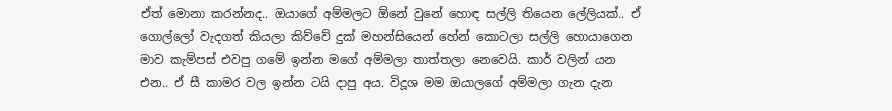ඒත් මොනා කරන්නද.. ඔයාගේ අම්මලට ඕනේ වුනේ හොඳ සල්ලි තියෙන ලේලියක්.. ඒ ගොල්ලෝ වැදගත් කියලා කිව්වේ දුක් මහන්සියෙන් හේන් කොටලා සල්ලි හොයාගෙන මාව කැම්පස් එවපු ගමේ ඉන්න මගේ අම්මලා තාත්තලා නෙවෙයි. කාර් වලින් යන එන.. ඒ සී කාමර වල ඉන්න ටයි දාපු අය. විදූශ මම ඔයාලගේ අම්මලා ගැන දැන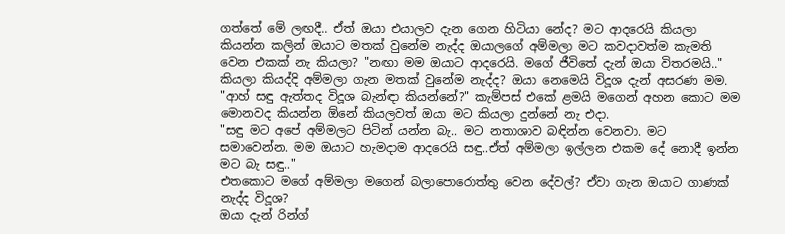ගත්තේ මේ ලඟදී.. ඒත් ඔයා එයාලව දැන ගෙන හිටියා නේද? මට ආදරෙයි කියලා කියන්න කලින් ඔයාට මතක් වුනේම නැද්ද ඔයාලගේ අම්මලා මට කවදාවත්ම කැමති වෙන එකක් නැ කියලා? "නඟා මම ඔයාට ආදරෙයි. මගේ ජීවිතේ දැන් ඔයා විතරමයි.." කියලා කියද්දි අම්මලා ගැන මතක් වුනේම නැද්ද? ඔයා නෙමෙයි විදූශ දැන් අසරණ මම.
"ආහ් සඳු ඇත්තද විදූශ බැන්ඳා කියන්නේ?" කැම්පස් එකේ ළමයි මගෙන් අහන කොට මම මොනවද කියන්න ඕනේ කියලවත් ඔයා මට කියලා දුන්නේ නැ එදා.
"සඳු මට අපේ අම්මලට පිටින් යන්න බැ.. මට නතාශාව බඳින්න වෙනවා. මට සමාවෙන්න. මම ඔයාට හැමදාම ආදරෙයි සඳු..ඒත් අම්මලා ඉල්ලන එකම දේ නොදී ඉන්න මට බැ සඳු.."
එතකොට මගේ අම්මලා මගෙන් බලාපොරොත්තු වෙන දේවල්? ඒවා ගැන ඔයාට ගාණක් නැද්ද විදූශ?
ඔයා දැන් රින්ග්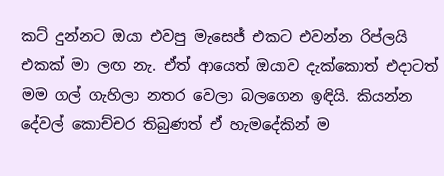කට් දුන්නට ඔයා එවපු මැසෙජ් එකට එවන්න රිප්ලයි එකක් මා ලඟ නැ. ඒත් ආයෙත් ඔයාව දැක්කොත් එදාටත් මම ගල් ගැහිලා නතර වෙලා බලගෙන ඉඳියි. කියන්න දේවල් කොච්චර තිබුණත් ඒ හැමදේකින් ම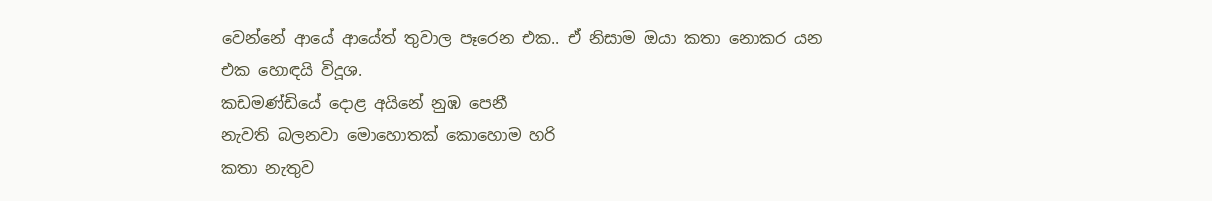වෙන්නේ ආයේ ආයේත් තුවාල පෑරෙන එක.. ඒ නිසාම ඔයා කතා නොකර යන එක හොඳයි විදූශ.
කඩමණ්ඩියේ දොළ අයිනේ නුඹ පෙනී
නැවති බලනවා මොහොතක් කොහොම හරි
කතා නැතුව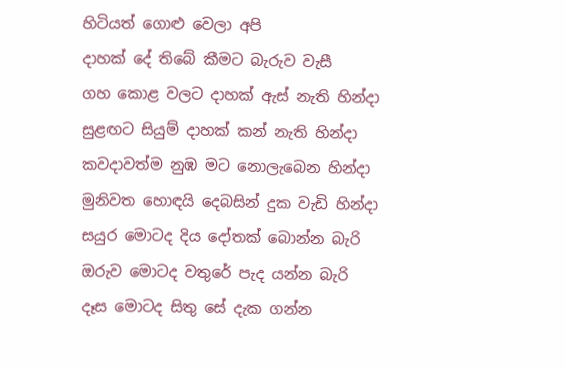හිටියත් ගොළු වෙලා අපි
දාහක් දේ තිබේ කීමට බැරුව වැසී
ගහ කොළ වලට දාහක් ඇස් නැති හින්දා
සුළඟට සියුම් දාහක් කන් නැති හින්දා
කවදාවත්ම නුඹ මට නොලැබෙන හින්දා
මුනිවත හොඳයි දෙබසින් දුක වැඩි හින්දා
සයුර මොටද දිය දෝතක් බොන්න බැරි
ඔරුව මොටද වතුරේ පැද යන්න බැරි
දෑස මොටද සිතු සේ දැක ගන්න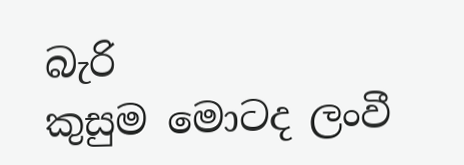බැරි
කුසුම මොටද ලංවී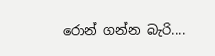රොන් ගන්න බැරි....